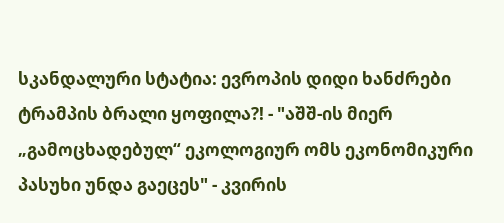სკანდალური სტატია: ევროპის დიდი ხანძრები ტრამპის ბრალი ყოფილა?! - "აშშ-ის მიერ „გამოცხადებულ“ ეკოლოგიურ ომს ეკონომიკური პასუხი უნდა გაეცეს" - კვირის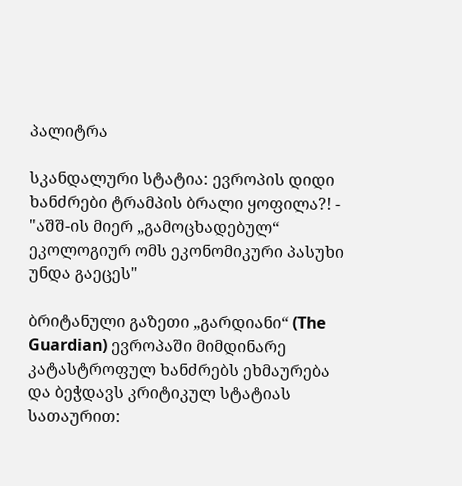პალიტრა

სკანდალური სტატია: ევროპის დიდი ხანძრები ტრამპის ბრალი ყოფილა?! - "აშშ-ის მიერ „გამოცხადებულ“ ეკოლოგიურ ომს ეკონომიკური პასუხი უნდა გაეცეს"

ბრიტანული გაზეთი „გარდიანი“ (The Guardian) ევროპაში მიმდინარე კატასტროფულ ხანძრებს ეხმაურება და ბეჭდავს კრიტიკულ სტატიას სათაურით: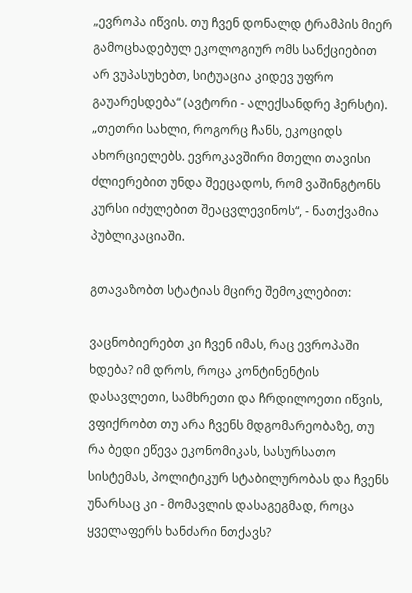„ევროპა იწვის. თუ ჩვენ დონალდ ტრამპის მიერ გამოცხადებულ ეკოლოგიურ ომს სანქციებით არ ვუპასუხებთ, სიტუაცია კიდევ უფრო გაუარესდება“ (ავტორი - ალექსანდრე ჰერსტი). „თეთრი სახლი, როგორც ჩანს, ეკოციდს ახორციელებს. ევროკავშირი მთელი თავისი ძლიერებით უნდა შეეცადოს, რომ ვაშინგტონს კურსი იძულებით შეაცვლევინოს“, - ნათქვამია პუბლიკაციაში.

გთავაზობთ სტატიას მცირე შემოკლებით:

ვაცნობიერებთ კი ჩვენ იმას, რაც ევროპაში ხდება? იმ დროს, როცა კონტინენტის დასავლეთი, სამხრეთი და ჩრდილოეთი იწვის, ვფიქრობთ თუ არა ჩვენს მდგომარეობაზე, თუ რა ბედი ეწევა ეკონომიკას, სასურსათო სისტემას, პოლიტიკურ სტაბილურობას და ჩვენს უნარსაც კი - მომავლის დასაგეგმად, როცა ყველაფერს ხანძარი ნთქავს?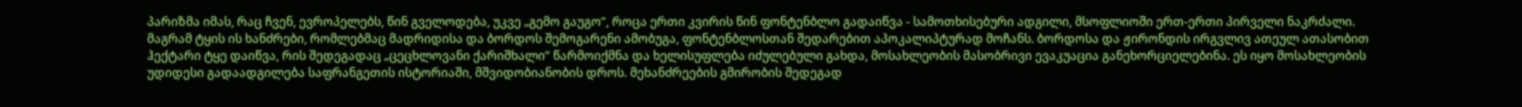პარიზმა იმას, რაც ჩვენ, ევროპელებს, წინ გველოდება, უკვე „გემო გაუგო“, როცა ერთი კვირის წინ ფონტენბლო გადაიწვა - სამოთხისებური ადგილი, მსოფლიოში ერთ-ერთი პირველი ნაკრძალი. მაგრამ ტყის ის ხანძრები, რომლებმაც მადრიდისა და ბორდოს შემოგარენი ამობუგა, ფონტენბლოსთან შედარებით აპოკალიპტურად მოჩანს. ბორდოსა და ჟირონდის ირგვლივ ათეულ ათასობით ჰექტარი ტყე დაიწვა, რის შედეგადაც „ცეცხლოვანი ქარიშხალი“ წარმოიქმნა და ხელისუფლება იძულებული გახდა, მოსახლეობის მასობრივი ევაკუაცია განეხორციელებინა. ეს იყო მოსახლეობის უდიდესი გადაადგილება საფრანგეთის ისტორიაში, მშვიდობიანობის დროს. მეხანძრეების გმირობის შედეგად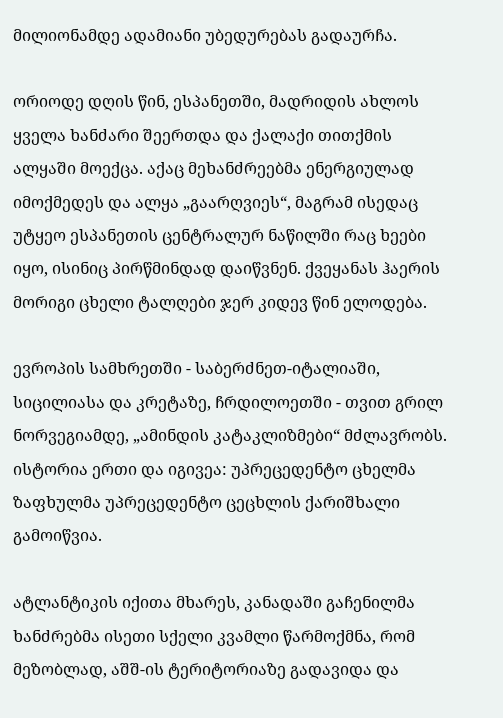მილიონამდე ადამიანი უბედურებას გადაურჩა.

ორიოდე დღის წინ, ესპანეთში, მადრიდის ახლოს ყველა ხანძარი შეერთდა და ქალაქი თითქმის ალყაში მოექცა. აქაც მეხანძრეებმა ენერგიულად იმოქმედეს და ალყა „გაარღვიეს“, მაგრამ ისედაც უტყეო ესპანეთის ცენტრალურ ნაწილში რაც ხეები იყო, ისინიც პირწმინდად დაიწვნენ. ქვეყანას ჰაერის მორიგი ცხელი ტალღები ჯერ კიდევ წინ ელოდება.

ევროპის სამხრეთში - საბერძნეთ-იტალიაში, სიცილიასა და კრეტაზე, ჩრდილოეთში - თვით გრილ ნორვეგიამდე, „ამინდის კატაკლიზმები“ მძლავრობს. ისტორია ერთი და იგივეა: უპრეცედენტო ცხელმა ზაფხულმა უპრეცედენტო ცეცხლის ქარიშხალი გამოიწვია.

ატლანტიკის იქითა მხარეს, კანადაში გაჩენილმა ხანძრებმა ისეთი სქელი კვამლი წარმოქმნა, რომ მეზობლად, აშშ-ის ტერიტორიაზე გადავიდა და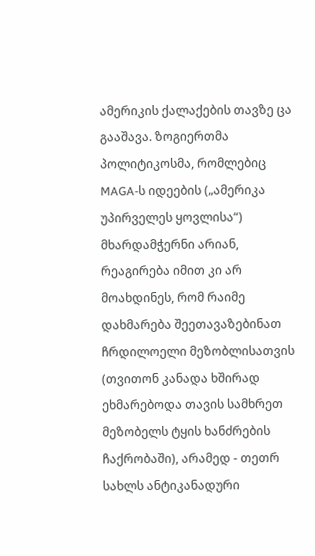ამერიკის ქალაქების თავზე ცა გააშავა. ზოგიერთმა პოლიტიკოსმა, რომლებიც MAGA-ს იდეების („ამერიკა უპირველეს ყოვლისა“) მხარდამჭერნი არიან, რეაგირება იმით კი არ მოახდინეს, რომ რაიმე დახმარება შეეთავაზებინათ ჩრდილოელი მეზობლისათვის (თვითონ კანადა ხშირად ეხმარებოდა თავის სამხრეთ მეზობელს ტყის ხანძრების ჩაქრობაში), არამედ - თეთრ სახლს ანტიკანადური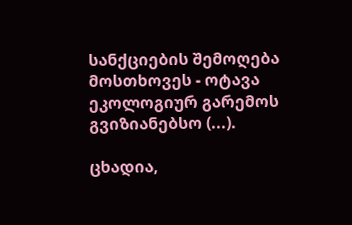სანქციების შემოღება მოსთხოვეს - ოტავა ეკოლოგიურ გარემოს გვიზიანებსო (...).

ცხადია,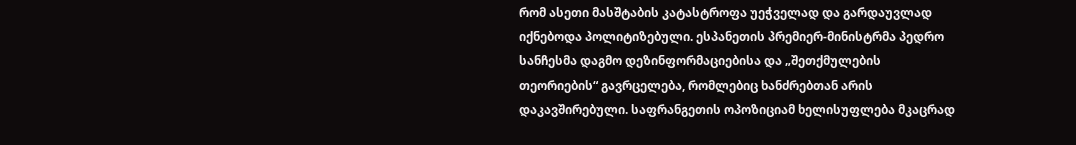რომ ასეთი მასშტაბის კატასტროფა უეჭველად და გარდაუვლად იქნებოდა პოლიტიზებული. ესპანეთის პრემიერ-მინისტრმა პედრო სანჩესმა დაგმო დეზინფორმაციებისა და „შეთქმულების თეორიების“ გავრცელება, რომლებიც ხანძრებთან არის დაკავშირებული. საფრანგეთის ოპოზიციამ ხელისუფლება მკაცრად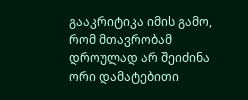გააკრიტიკა იმის გამო, რომ მთავრობამ დროულად არ შეიძინა ორი დამატებითი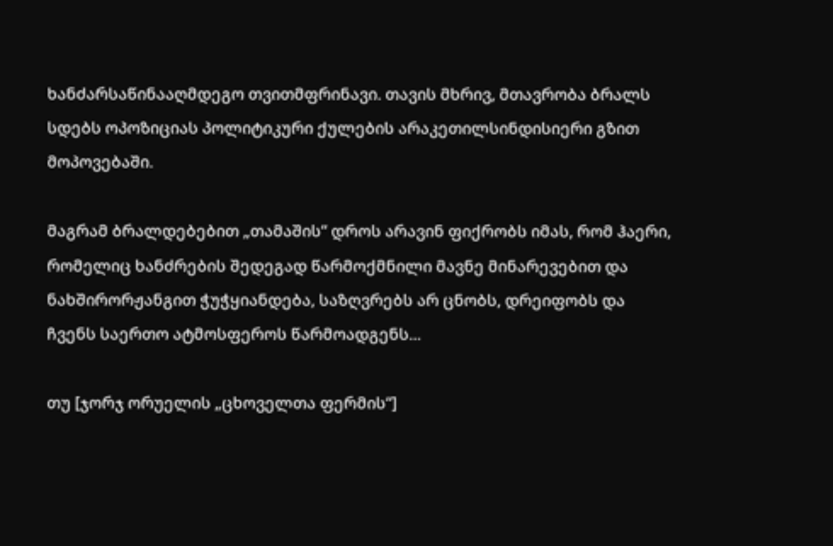ხანძარსაწინააღმდეგო თვითმფრინავი. თავის მხრივ, მთავრობა ბრალს სდებს ოპოზიციას პოლიტიკური ქულების არაკეთილსინდისიერი გზით მოპოვებაში.

მაგრამ ბრალდებებით „თამაშის“ დროს არავინ ფიქრობს იმას, რომ ჰაერი, რომელიც ხანძრების შედეგად წარმოქმნილი მავნე მინარევებით და ნახშირორჟანგით ჭუჭყიანდება, საზღვრებს არ ცნობს, დრეიფობს და ჩვენს საერთო ატმოსფეროს წარმოადგენს...

თუ [ჯორჯ ორუელის „ცხოველთა ფერმის“]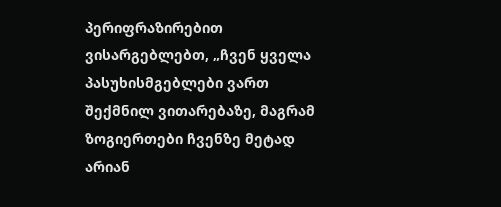პერიფრაზირებით ვისარგებლებთ, „ჩვენ ყველა პასუხისმგებლები ვართ შექმნილ ვითარებაზე, მაგრამ ზოგიერთები ჩვენზე მეტად არიან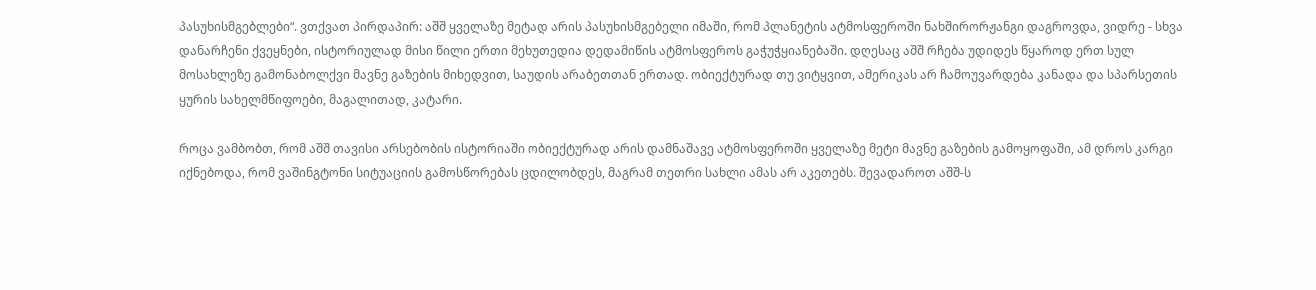პასუხისმგებლები“. ვთქვათ პირდაპირ: აშშ ყველაზე მეტად არის პასუხისმგებელი იმაში, რომ პლანეტის ატმოსფეროში ნახშირორჟანგი დაგროვდა, ვიდრე - სხვა დანარჩენი ქვეყნები, ისტორიულად მისი წილი ერთი მეხუთედია დედამიწის ატმოსფეროს გაჭუჭყიანებაში. დღესაც აშშ რჩება უდიდეს წყაროდ ერთ სულ მოსახლეზე გამონაბოლქვი მავნე გაზების მიხედვით, საუდის არაბეთთან ერთად. ობიექტურად თუ ვიტყვით, ამერიკას არ ჩამოუვარდება კანადა და სპარსეთის ყურის სახელმწიფოები, მაგალითად, კატარი.

როცა ვამბობთ, რომ აშშ თავისი არსებობის ისტორიაში ობიექტურად არის დამნაშავე ატმოსფეროში ყველაზე მეტი მავნე გაზების გამოყოფაში, ამ დროს კარგი იქნებოდა, რომ ვაშინგტონი სიტუაციის გამოსწორებას ცდილობდეს, მაგრამ თეთრი სახლი ამას არ აკეთებს. შევადაროთ აშშ-ს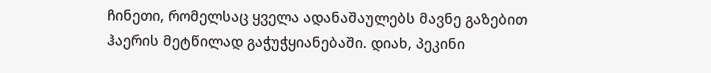ჩინეთი, რომელსაც ყველა ადანაშაულებს მავნე გაზებით ჰაერის მეტწილად გაჭუჭყიანებაში. დიახ, პეკინი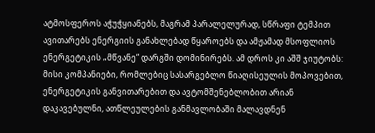ატმოსფეროს აჭუჭყიანებს, მაგრამ პარალელურად, სწრაფი ტემპით ავითარებს ენერგიის განახლებად წყაროებს და ამჟამად მსოფლიოს ენერგეტიკის „მწვანე“ დარგში დომინირებს. ამ დროს კი აშშ ჯიუტობს: მისი კომპანიები, რომლებიც სასარგებლო წიაღისეულის მოპოვებით, ენერგეტიკის განვითარებით და ავტომშენებლობით არიან დაკავებულნი, ათწლეულების განმავლობაში მალავდნენ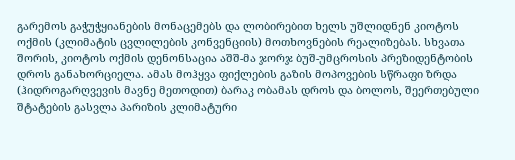გარემოს გაჭუჭყიანების მონაცემებს და ლობირებით ხელს უშლიდნენ კიოტოს ოქმის (კლიმატის ცვლილების კონვენციის) მოთხოვნების რეალიზებას. სხვათა შორის, კიოტოს ოქმის დენონსაცია აშშ-მა ჯორჯ ბუშ-უმცროსის პრეზიდენტობის დროს განახორციელა. ამას მოჰყვა ფიქლების გაზის მოპოვების სწრაფი ზრდა (ჰიდროგარღვევის მავნე მეთოდით) ბარაკ ობამას დროს და ბოლოს, შეერთებული შტატების გასვლა პარიზის კლიმატური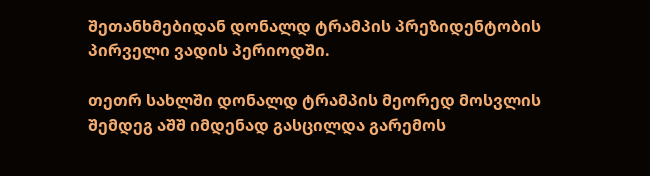შეთანხმებიდან დონალდ ტრამპის პრეზიდენტობის პირველი ვადის პერიოდში.

თეთრ სახლში დონალდ ტრამპის მეორედ მოსვლის შემდეგ აშშ იმდენად გასცილდა გარემოს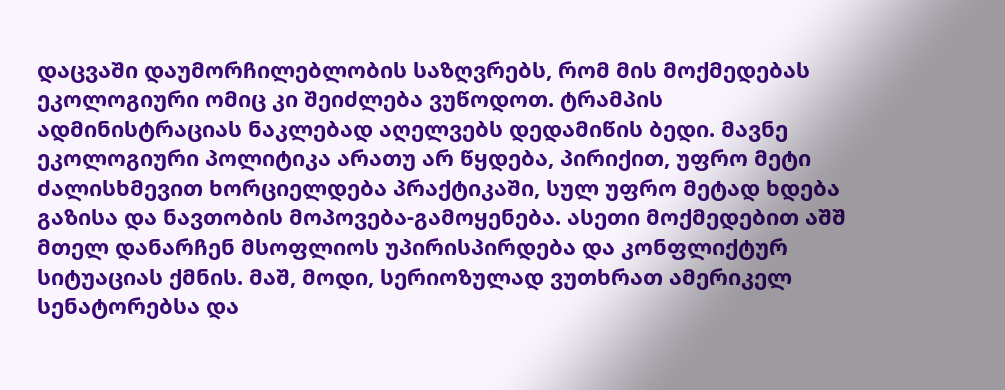დაცვაში დაუმორჩილებლობის საზღვრებს, რომ მის მოქმედებას ეკოლოგიური ომიც კი შეიძლება ვუწოდოთ. ტრამპის ადმინისტრაციას ნაკლებად აღელვებს დედამიწის ბედი. მავნე ეკოლოგიური პოლიტიკა არათუ არ წყდება, პირიქით, უფრო მეტი ძალისხმევით ხორციელდება პრაქტიკაში, სულ უფრო მეტად ხდება გაზისა და ნავთობის მოპოვება-გამოყენება. ასეთი მოქმედებით აშშ მთელ დანარჩენ მსოფლიოს უპირისპირდება და კონფლიქტურ სიტუაციას ქმნის. მაშ, მოდი, სერიოზულად ვუთხრათ ამერიკელ სენატორებსა და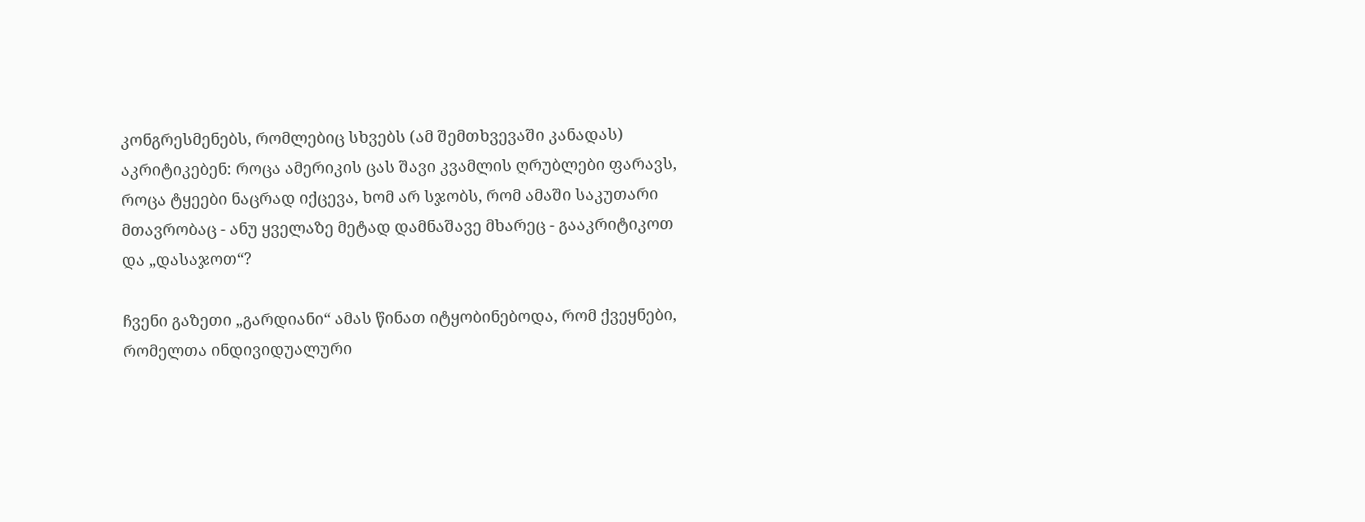კონგრესმენებს, რომლებიც სხვებს (ამ შემთხვევაში კანადას) აკრიტიკებენ: როცა ამერიკის ცას შავი კვამლის ღრუბლები ფარავს, როცა ტყეები ნაცრად იქცევა, ხომ არ სჯობს, რომ ამაში საკუთარი მთავრობაც - ანუ ყველაზე მეტად დამნაშავე მხარეც - გააკრიტიკოთ და „დასაჯოთ“?

ჩვენი გაზეთი „გარდიანი“ ამას წინათ იტყობინებოდა, რომ ქვეყნები, რომელთა ინდივიდუალური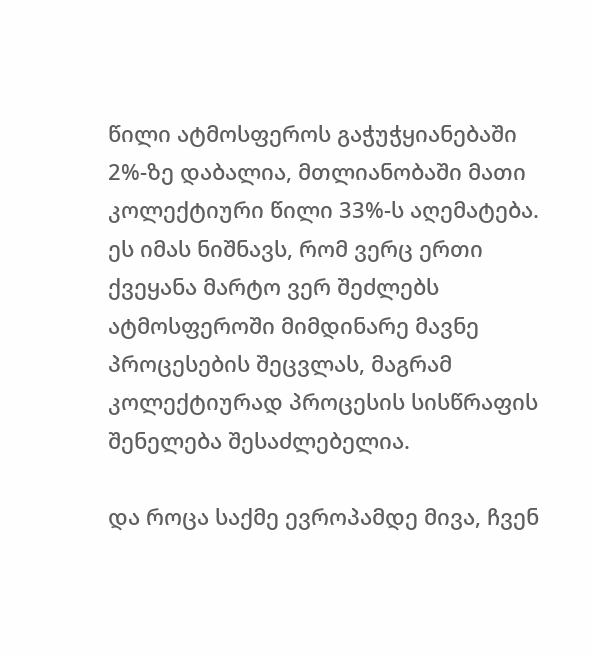წილი ატმოსფეროს გაჭუჭყიანებაში 2%-ზე დაბალია, მთლიანობაში მათი კოლექტიური წილი 33%-ს აღემატება. ეს იმას ნიშნავს, რომ ვერც ერთი ქვეყანა მარტო ვერ შეძლებს ატმოსფეროში მიმდინარე მავნე პროცესების შეცვლას, მაგრამ კოლექტიურად პროცესის სისწრაფის შენელება შესაძლებელია.

და როცა საქმე ევროპამდე მივა, ჩვენ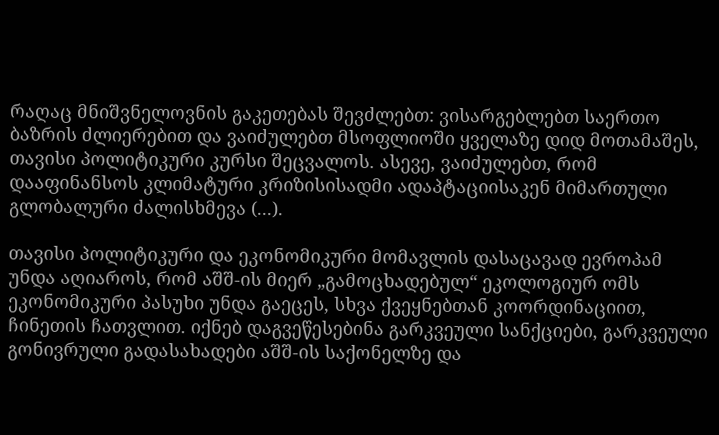რაღაც მნიშვნელოვნის გაკეთებას შევძლებთ: ვისარგებლებთ საერთო ბაზრის ძლიერებით და ვაიძულებთ მსოფლიოში ყველაზე დიდ მოთამაშეს, თავისი პოლიტიკური კურსი შეცვალოს. ასევე, ვაიძულებთ, რომ დააფინანსოს კლიმატური კრიზისისადმი ადაპტაციისაკენ მიმართული გლობალური ძალისხმევა (...).

თავისი პოლიტიკური და ეკონომიკური მომავლის დასაცავად ევროპამ უნდა აღიაროს, რომ აშშ-ის მიერ „გამოცხადებულ“ ეკოლოგიურ ომს ეკონომიკური პასუხი უნდა გაეცეს, სხვა ქვეყნებთან კოორდინაციით, ჩინეთის ჩათვლით. იქნებ დაგვეწესებინა გარკვეული სანქციები, გარკვეული გონივრული გადასახადები აშშ-ის საქონელზე და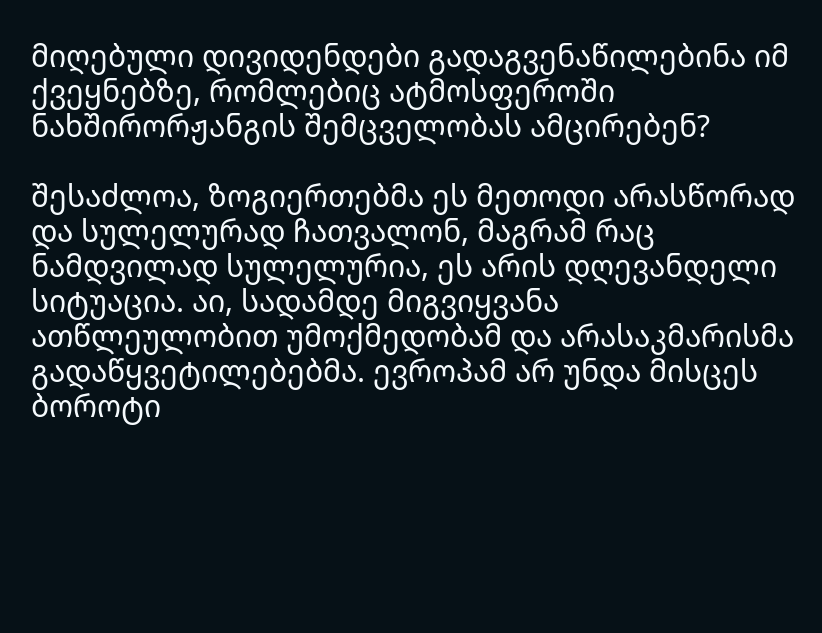მიღებული დივიდენდები გადაგვენაწილებინა იმ ქვეყნებზე, რომლებიც ატმოსფეროში ნახშირორჟანგის შემცველობას ამცირებენ?

შესაძლოა, ზოგიერთებმა ეს მეთოდი არასწორად და სულელურად ჩათვალონ, მაგრამ რაც ნამდვილად სულელურია, ეს არის დღევანდელი სიტუაცია. აი, სადამდე მიგვიყვანა ათწლეულობით უმოქმედობამ და არასაკმარისმა გადაწყვეტილებებმა. ევროპამ არ უნდა მისცეს ბოროტი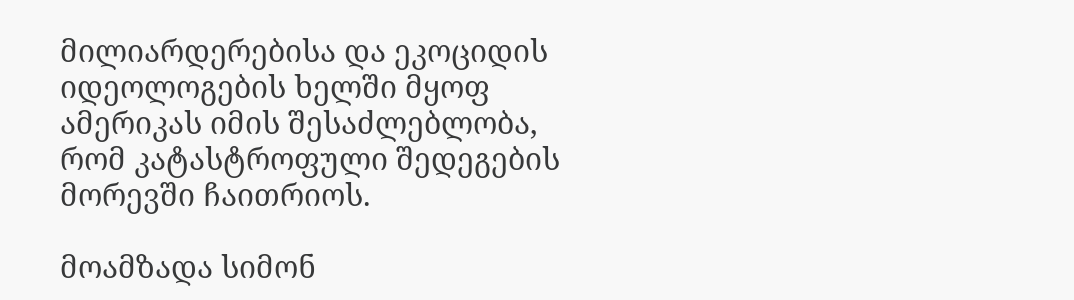მილიარდერებისა და ეკოციდის იდეოლოგების ხელში მყოფ ამერიკას იმის შესაძლებლობა, რომ კატასტროფული შედეგების მორევში ჩაითრიოს.

მოამზადა სიმონ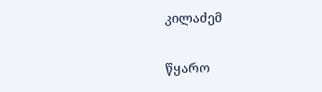კილაძემ

წყარო